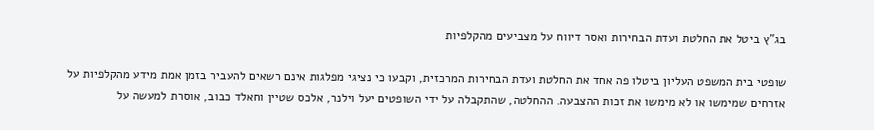בג"ץ ביטל את החלטת ועדת הבחירות ואסר דיווח על מצביעים מהקלפיות

שופטי בית המשפט העליון ביטלו פה אחד את החלטת ועדת הבחירות המרכזית, וקבעו כי נציגי מפלגות אינם רשאים להעביר בזמן אמת מידע מהקלפיות על אזרחים שמימשו או לא מימשו את זכות ההצבעה. ההחלטה, שהתקבלה על ידי השופטים יעל וילנר, אלכס שטיין וחאלד כבוב, אוסרת למעשה על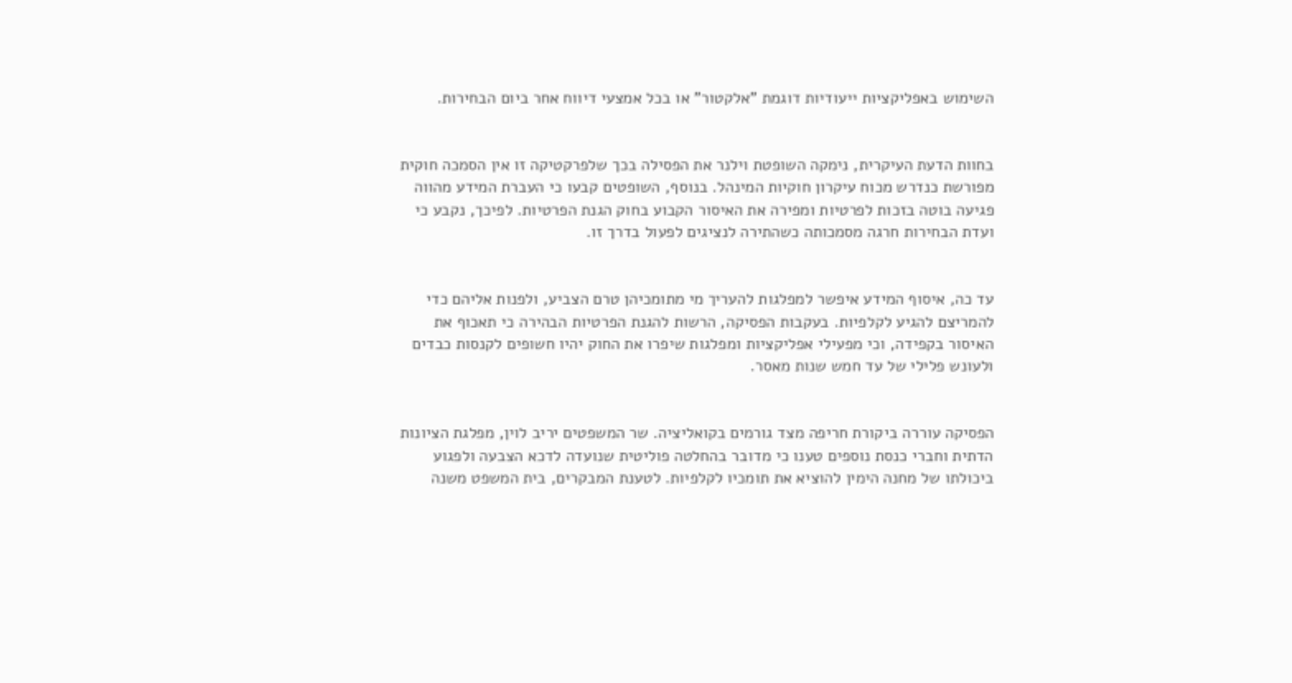השימוש באפליקציות ייעודיות דוגמת "אלקטור" או בכל אמצעי דיווח אחר ביום הבחירות.


בחוות הדעת העיקרית, נימקה השופטת וילנר את הפסילה בכך שלפרקטיקה זו אין הסמכה חוקית מפורשת כנדרש מכוח עיקרון חוקיות המינהל. בנוסף, השופטים קבעו כי העברת המידע מהווה פגיעה בוטה בזכות לפרטיות ומפירה את האיסור הקבוע בחוק הגנת הפרטיות. לפיכך, נקבע כי ועדת הבחירות חרגה מסמכותה כשהתירה לנציגים לפעול בדרך זו.


עד כה, איסוף המידע איפשר למפלגות להעריך מי מתומכיהן טרם הצביע, ולפנות אליהם כדי להמריצם להגיע לקלפיות. בעקבות הפסיקה, הרשות להגנת הפרטיות הבהירה כי תאכוף את האיסור בקפידה, וכי מפעילי אפליקציות ומפלגות שיפרו את החוק יהיו חשופים לקנסות כבדים ולעונש פלילי של עד חמש שנות מאסר.


הפסיקה עוררה ביקורת חריפה מצד גורמים בקואליציה. שר המשפטים יריב לוין, מפלגת הציונות הדתית וחברי כנסת נוספים טענו כי מדובר בהחלטה פוליטית שנועדה לדכא הצבעה ולפגוע ביכולתו של מחנה הימין להוציא את תומכיו לקלפיות. לטענת המבקרים, בית המשפט משנה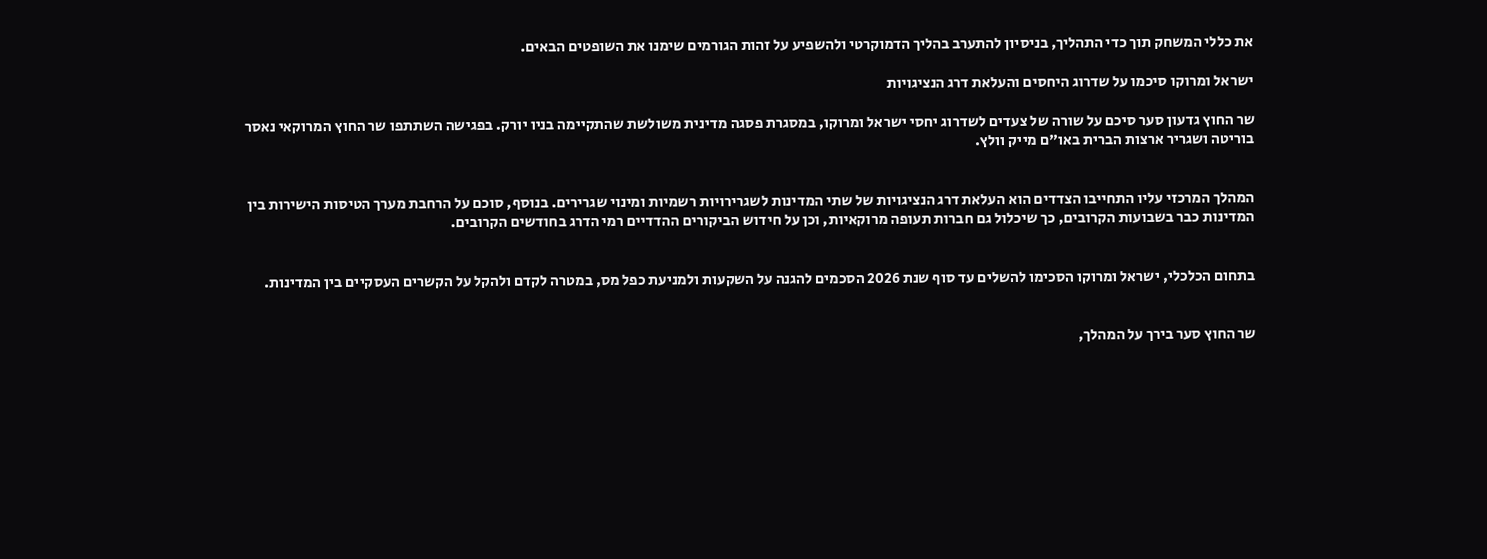את כללי המשחק תוך כדי התהליך, בניסיון להתערב בהליך הדמוקרטי ולהשפיע על זהות הגורמים שימנו את השופטים הבאים.

ישראל ומרוקו סיכמו על שדרוג היחסים והעלאת דרג הנציגויות

שר החוץ גדעון סער סיכם על שורה של צעדים לשדרוג יחסי ישראל ומרוקו, במסגרת פסגה מדינית משולשת שהתקיימה בניו יורק. בפגישה השתתפו שר החוץ המרוקאי נאסר בוריטה ושגריר ארצות הברית באו"ם מייק וולץ.


המהלך המרכזי עליו התחייבו הצדדים הוא העלאת דרג הנציגויות של שתי המדינות לשגרירויות רשמיות ומינוי שגרירים. בנוסף, סוכם על הרחבת מערך הטיסות הישירות בין המדינות כבר בשבועות הקרובים, כך שיכלול גם חברות תעופה מרוקאיות, וכן על חידוש הביקורים ההדדיים רמי הדרג בחודשים הקרובים.


בתחום הכלכלי, ישראל ומרוקו הסכימו להשלים עד סוף שנת 2026 הסכמים להגנה על השקעות ולמניעת כפל מס, במטרה לקדם ולהקל על הקשרים העסקיים בין המדינות.


שר החוץ סער בירך על המהלך,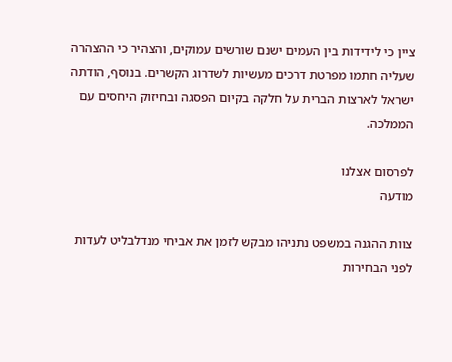ציין כי לידידות בין העמים ישנם שורשים עמוקים, והצהיר כי ההצהרה שעליה חתמו מפרטת דרכים מעשיות לשדרוג הקשרים. בנוסף, הודתה ישראל לארצות הברית על חלקה בקיום הפסגה ובחיזוק היחסים עם הממלכה.

לפרסום אצלנו
מודעה

צוות ההגנה במשפט נתניהו מבקש לזמן את אביחי מנדלבליט לעדות לפני הבחירות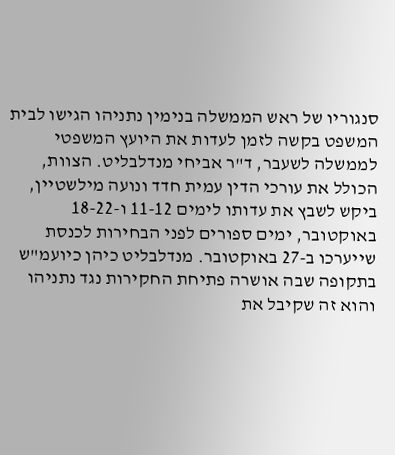סנגוריו של ראש הממשלה בנימין נתניהו הגישו לבית המשפט בקשה לזמן לעדות את היועץ המשפטי לממשלה לשעבר, ד"ר אביחי מנדלבליט. הצוות, הכולל את עורכי הדין עמית חדד ונועה מילשטיין, ביקש לשבץ את עדותו לימים 11-12 ו-18-22 באוקטובר, ימים ספורים לפני הבחירות לכנסת שייערכו ב-27 באוקטובר. מנדלבליט כיהן כיועמ"ש בתקופה שבה אושרה פתיחת החקירות נגד נתניהו והוא זה שקיבל את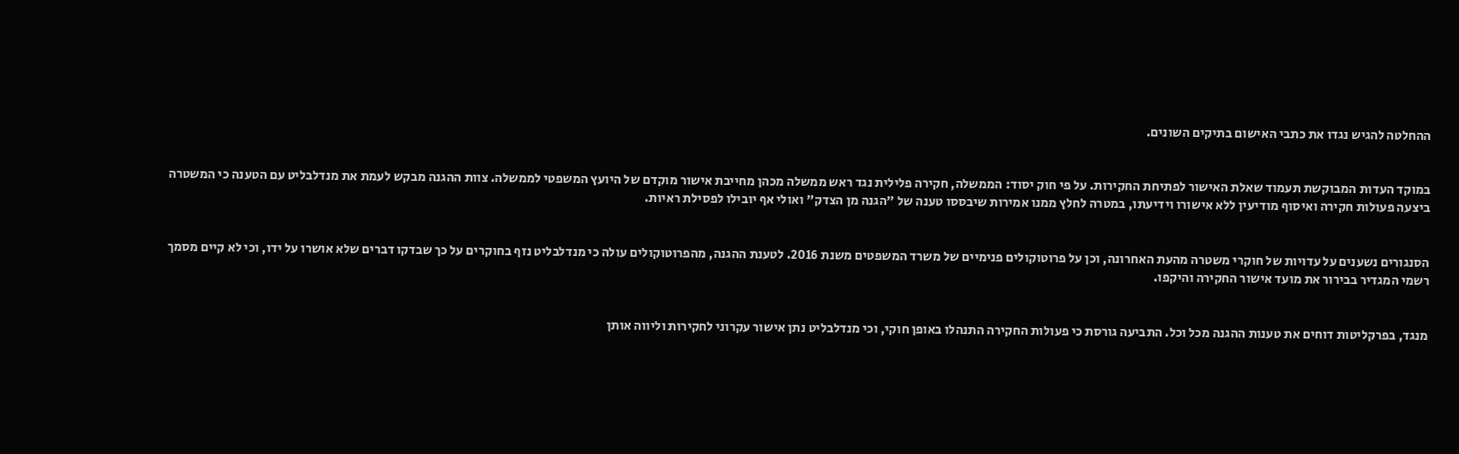ההחלטה להגיש נגדו את כתבי האישום בתיקים השונים.


במוקד העדות המבוקשת תעמוד שאלת האישור לפתיחת החקירות. על פי חוק יסוד: הממשלה, חקירה פלילית נגד ראש ממשלה מכהן מחייבת אישור מוקדם של היועץ המשפטי לממשלה. צוות ההגנה מבקש לעמת את מנדלבליט עם הטענה כי המשטרה ביצעה פעולות חקירה ואיסוף מודיעין ללא אישורו וידיעתו, במטרה לחלץ ממנו אמירות שיבססו טענה של "הגנה מן הצדק" ואולי אף יובילו לפסילת ראיות.


הסנגורים נשענים על עדויות של חוקרי משטרה מהעת האחרונה, וכן על פרוטוקולים פנימיים של משרד המשפטים משנת 2016. לטענת ההגנה, מהפרוטוקולים עולה כי מנדלבליט נזף בחוקרים על כך שבדקו דברים שלא אושרו על ידו, וכי לא קיים מסמך רשמי המגדיר בבירור את מועד אישור החקירה והיקפו.


מנגד, בפרקליטות דוחים את טענות ההגנה מכל וכל. התביעה גורסת כי פעולות החקירה התנהלו באופן חוקי, וכי מנדלבליט נתן אישור עקרוני לחקירות וליווה אותן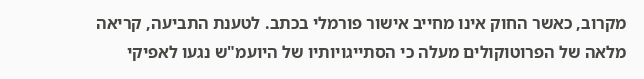מקרוב, כאשר החוק אינו מחייב אישור פורמלי בכתב. לטענת התביעה, קריאה מלאה של הפרוטוקולים מעלה כי הסתייגויותיו של היועמ"ש נגעו לאפיקי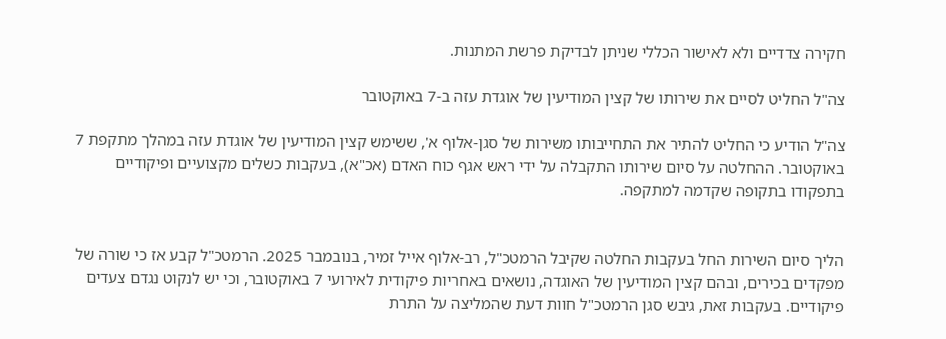חקירה צדדיים ולא לאישור הכללי שניתן לבדיקת פרשת המתנות.

צה"ל החליט לסיים את שירותו של קצין המודיעין של אוגדת עזה ב-7 באוקטובר

צה"ל הודיע כי החליט להתיר את התחייבותו משירות של סגן-אלוף א', ששימש קצין המודיעין של אוגדת עזה במהלך מתקפת 7 באוקטובר. ההחלטה על סיום שירותו התקבלה על ידי ראש אגף כוח האדם (אכ"א), בעקבות כשלים מקצועיים ופיקודיים בתפקודו בתקופה שקדמה למתקפה.


הליך סיום השירות החל בעקבות החלטה שקיבל הרמטכ"ל, רב-אלוף אייל זמיר, בנובמבר 2025. הרמטכ"ל קבע אז כי שורה של מפקדים בכירים, ובהם קצין המודיעין של האוגדה, נושאים באחריות פיקודית לאירועי 7 באוקטובר, וכי יש לנקוט נגדם צעדים פיקודיים. בעקבות זאת, גיבש סגן הרמטכ"ל חוות דעת שהמליצה על התרת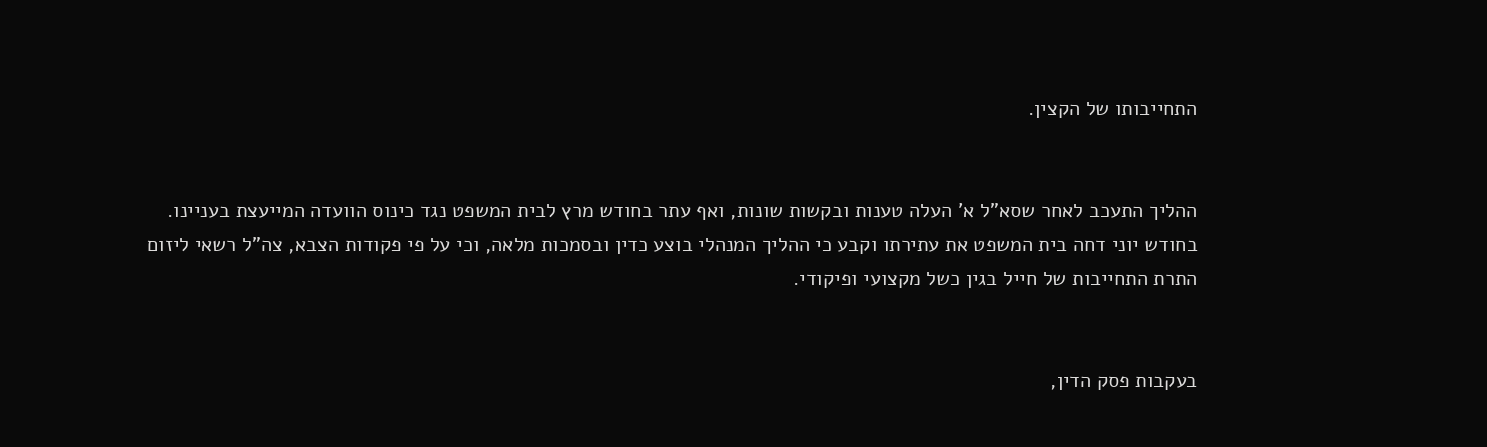התחייבותו של הקצין.


ההליך התעכב לאחר שסא"ל א' העלה טענות ובקשות שונות, ואף עתר בחודש מרץ לבית המשפט נגד כינוס הוועדה המייעצת בעניינו. בחודש יוני דחה בית המשפט את עתירתו וקבע כי ההליך המנהלי בוצע כדין ובסמכות מלאה, וכי על פי פקודות הצבא, צה"ל רשאי ליזום התרת התחייבות של חייל בגין כשל מקצועי ופיקודי.


בעקבות פסק הדין,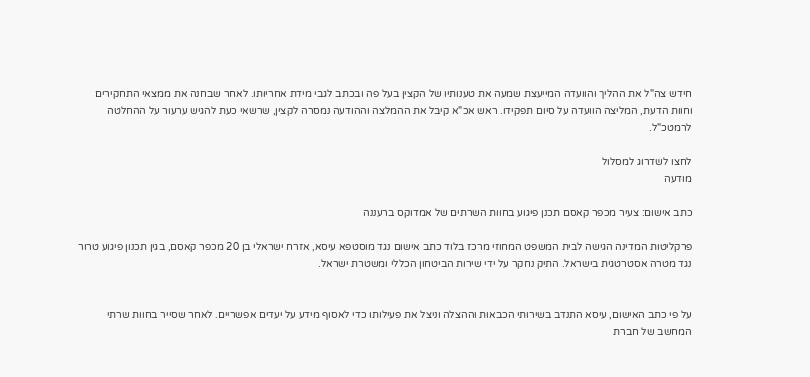חידש צה"ל את ההליך והוועדה המייעצת שמעה את טענותיו של הקצין בעל פה ובכתב לגבי מידת אחריותו. לאחר שבחנה את ממצאי התחקירים וחוות הדעת, המליצה הוועדה על סיום תפקידו. ראש אכ"א קיבל את ההמלצה וההודעה נמסרה לקצין, שרשאי כעת להגיש ערעור על ההחלטה לרמטכ"ל.

לחצו לשדרוג למסלול
מודעה

כתב אישום: צעיר מכפר קאסם תכנן פיגוע בחוות השרתים של אמדוקס ברעננה

פרקליטות המדינה הגישה לבית המשפט המחוזי מרכז בלוד כתב אישום נגד מוסטפא עיסא, אזרח ישראלי בן 20 מכפר קאסם, בגין תכנון פיגוע טרור נגד מטרה אסטרטגית בישראל. התיק נחקר על ידי שירות הביטחון הכללי ומשטרת ישראל.


על פי כתב האישום, עיסא התנדב בשירותי הכבאות וההצלה וניצל את פעילותו כדי לאסוף מידע על יעדים אפשריים. לאחר שסייר בחוות שרתי המחשב של חברת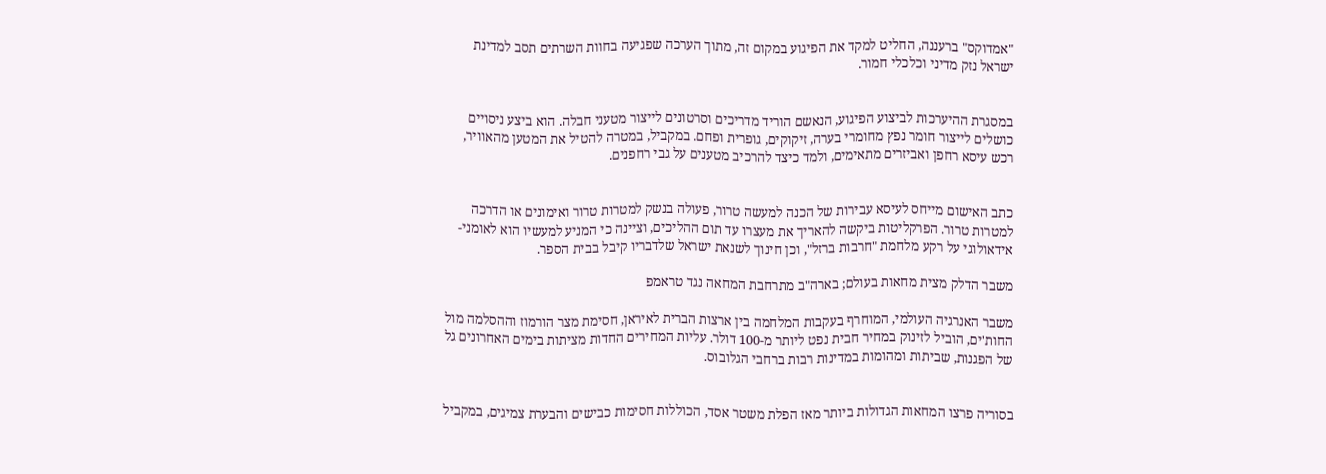"אמדוקס" ברעננה, החליט למקד את הפיגוע במקום זה, מתוך הערכה שפגיעה בחוות השרתים תסב למדינת ישראל נזק מדיני וכלכלי חמור.


במסגרת ההיערכות לביצוע הפיגוע, הנאשם הוריד מדריכים וסרטונים לייצור מטעני חבלה. הוא ביצע ניסויים כושלים לייצור חומר נפץ מחומרי בערה, זיקוקים, גופרית ופחם. במקביל, במטרה להטיל את המטען מהאוויר, רכש עיסא רחפן ואביזרים מתאימים, ולמד כיצד להרכיב מטענים על גבי רחפנים.


כתב האישום מייחס לעיסא עבירות של הכנה למעשה טרור, פעולה בנשק למטרות טרור ואימונים או הדרכה למטרות טרור. הפרקליטות ביקשה להאריך את מעצרו עד תום ההליכים, וציינה כי המניע למעשיו הוא לאומני-אידאולוגי על רקע מלחמת "חרבות ברזל", וכן חינוך לשנאת ישראל שלדבריו קיבל בבית הספר.

משבר הדלק מצית מחאות בעולם; בארה"ב מתרחבת המחאה נגד טראמפ

משבר האנרגיה העולמי, המוחרף בעקבות המלחמה בין ארצות הברית לאיראן, חסימת מצר הורמוז וההסלמה מול החות'ים, הוביל לזינוק במחיר חבית נפט ליותר מ-100 דולר. עליות המחירים החדות מציתות בימים האחרונים גל של הפגנות, שביתות ומהומות במדינות רבות ברחבי הגלובוס.


בסוריה פרצו המחאות הגדולות ביותר מאז הפלת משטר אסד, הכוללות חסימות כבישים והבערת צמיגים, במקביל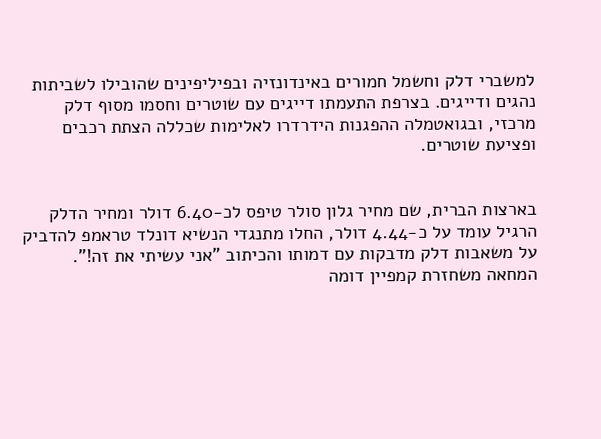למשברי דלק וחשמל חמורים באינדונזיה ובפיליפינים שהובילו לשביתות נהגים ודייגים. בצרפת התעמתו דייגים עם שוטרים וחסמו מסוף דלק מרכזי, ובגואטמלה ההפגנות הידרדרו לאלימות שכללה הצתת רכבים ופציעת שוטרים.


בארצות הברית, שם מחיר גלון סולר טיפס לכ-6.40 דולר ומחיר הדלק הרגיל עומד על כ-4.44 דולר, החלו מתנגדי הנשיא דונלד טראמפ להדביק על משאבות דלק מדבקות עם דמותו והכיתוב "אני עשיתי את זה!". המחאה משחזרת קמפיין דומה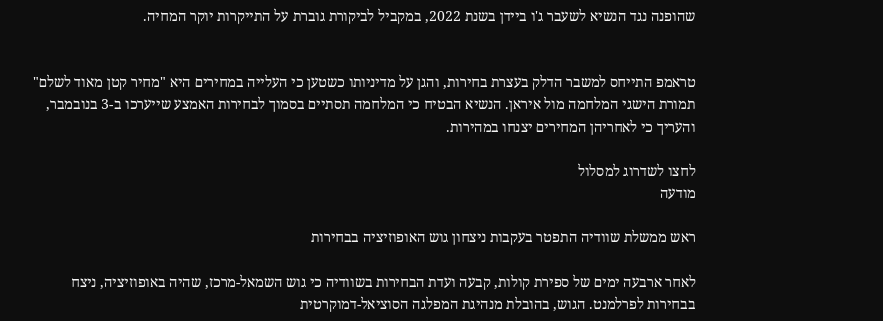שהופנה נגד הנשיא לשעבר ג'ו ביידן בשנת 2022, במקביל לביקורת גוברת על התייקרות יוקר המחיה.


טראמפ התייחס למשבר הדלק בעצרת בחירות, והגן על מדיניותו כשטען כי העלייה במחירים היא "מחיר קטן מאוד לשלם" תמורת הישגי המלחמה מול איראן. הנשיא הבטיח כי המלחמה תסתיים בסמוך לבחירות האמצע שייערכו ב-3 בנובמבר, והעריך כי לאחריהן המחירים יצנחו במהירות.

לחצו לשדרוג למסלול
מודעה

ראש ממשלת שוודיה התפטר בעקבות ניצחון גוש האופוזיציה בבחירות

לאחר ארבעה ימים של ספירת קולות, קבעה ועדת הבחירות בשוודיה כי גוש השמאל-מרכז, שהיה באופוזיציה, ניצח בבחירות לפרלמנט. הגוש, בהובלת מנהיגת המפלגה הסוציאל-דמוקרטית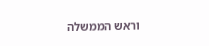וראש הממשלה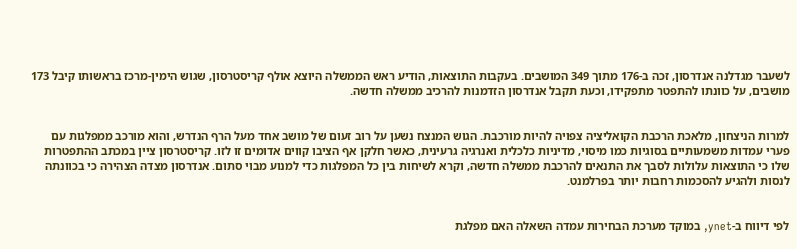לשעבר מגדלנה אנדרסון, זכה ב-176 מתוך 349 המושבים. בעקבות התוצאות, הודיע ראש הממשלה היוצא אולף קריסטרסון, שגוש הימין-מרכז בראשותו קיבל 173 מושבים, על כוונתו להתפטר מתפקידו, וכעת תקבל אנדרסון הזדמנות להרכיב ממשלה חדשה.


למרות הניצחון, מלאכת הרכבת הקואליציה צפויה להיות מורכבת. הגוש המנצח נשען על רוב זעום של מושב אחד מעל הרף הנדרש, והוא מורכב ממפלגות עם פערי עמדות משמעותיים בסוגיות כמו מיסוי, מדיניות כלכלית ואנרגיה גרעינית, כאשר חלקן אף הציבו קווים אדומים זו לזו. קריסטרסון ציין במכתב ההתפטרות שלו כי התוצאות עלולות לסבך את התנאים להרכבת ממשלה חדשה, וקרא לשיחות בין כל המפלגות כדי למנוע מבוי סתום. אנדרסון מצדה הצהירה כי בכוונתה לנסות ולהגיע להסכמות רחבות יותר בפרלמנט.


לפי דיווח ב-ynet, במוקד מערכת הבחירות עמדה השאלה האם מפלגת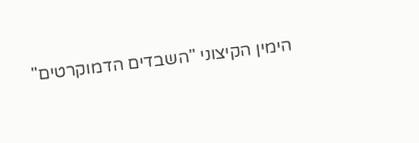הימין הקיצוני "השבדים הדמוקרטים"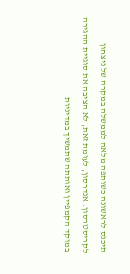תיכנס לראשונה כשותפה מלאה לממשלה במקרה של ניצחון לקריסטרסון. אנדרסון, לעומת זאת, לא הציבה את סוגיית ההגירה במוקד הקמפיין ואותתה שתמשיך במדיניות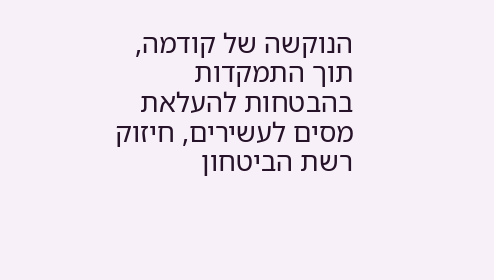הנוקשה של קודמה, תוך התמקדות בהבטחות להעלאת מסים לעשירים, חיזוק רשת הביטחון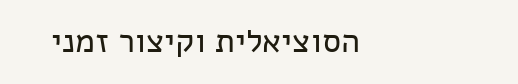הסוציאלית וקיצור זמני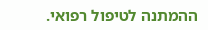ההמתנה לטיפול רפואי.